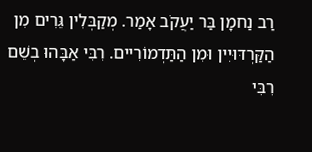רַב נַחמָן בַּר יַעֲקֹב אָמַר. מְקַבְּלִין גֵּרִים מִן הַקַּרְדּוּיִין וּמִן הַתַּדְמוֹרִיים. רִבִּי אַבָּהוּ בְשֵׁם רִבִּי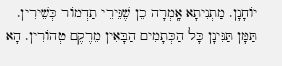יוֹחָנָן. מַתְנִיתָא אָֽמְרָה כֵן שֶׁגֵּירֵי תַדְמוֹר כְּשֵׁירִין. תַּמָּן תַּנִּינָן כָּל הַכְּתָמִים הַבָּאִין מֵרֶקֶם טְהוֹרִין. הָא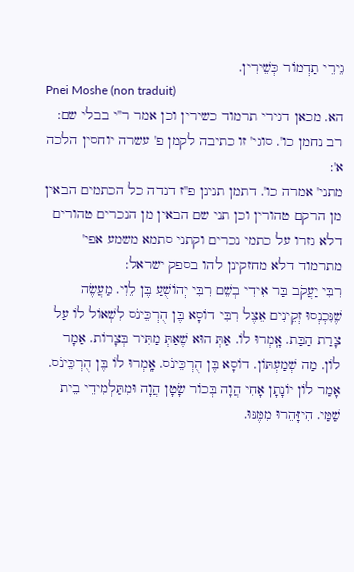גֵירֵי תַדְמוֹר כְּשֵׁירִין.
Pnei Moshe (non traduit)
הא. מכאן דגירי תרמוד כשירין וכן אמר ר''י בבלי שם:
רב נחמן כו'. סוגי' זו כתיבה לקמן פ' עשרה יוחסין הלכה א':
מתני' אמרה כו'. דתמן תנינן פ''ז דנדה כל הכתמים הבאין מן הרקם טהורין וכן תני שם הבאין מן הנכרים טהורים דלא גזרו על כתמי נכרים וקתני סתמא משמע אפי' מתרמוד דלא מחזקינן להו בספק ישראל:
רִבִּי יַעֲקֹב בַּר אִידִי בְשֵׁם רִבִּי יְהוֹשֻׁעַ בֶּן לֵוִי. מַעֲשֶׂה שֶׁנִּכְנְסוּ זְקֵינִים אֵצֶל רִבִּי דוֹסָא בֶּן הֻרְכֵּינֹס לִשְׁאוֹל לוֹ עַל צָרַת הַבַּת. אָֽמְרוּ לוֹ. אַתְּ הוּא שֶׁאַתְּ מַתִּיר בְּצָרוֹת. אַמָר לוֹן. מַה שְׁמַעְתּוֹן. דוֹסָא בֶּן הֻרְכֵּינֹס. אָֽמְרוּ לוֹ בֶּן הֻרְכֵּינֹס. אָמַר לוֹן יוֹנָתָן אָחִי הֲוָה בְּכוֹר שָׂטָן הֲוָה וּמִתַּלְמִידֵי בֵית שַׁמַּי. הִיזָּהֵרוּ מִמֶּנּוּ.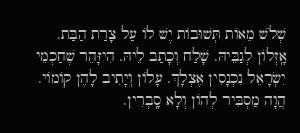שְׁלֹשׁ מֵאוֹת תְּשׁוּבוֹת יֶשׁ לוֹ עַל צָרַת הַבַּת. אָֽזְלוֹן לְגַבֵּיהּ. שָׁלַח וְכָתַב לֵיהּ. הִיזָּהֵר שֶׁחַכְמֵי יִשְׂרָאֵל נִכְנָסִין אֶצְלָךְ. עָלוֹן וְיָתִיב לָהֶן קוֹמוֹי. הֲוָה מַסְבִּיר לְהוֹן וְלָא סָֽבְרִין.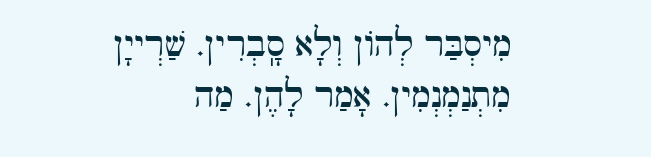מִיסְבַּר לְהוֹן וְלָא סָֽבְרִין. שַׁרְייָן מִתְנַמְנְמִין. אָמַר לָהֶן. מַה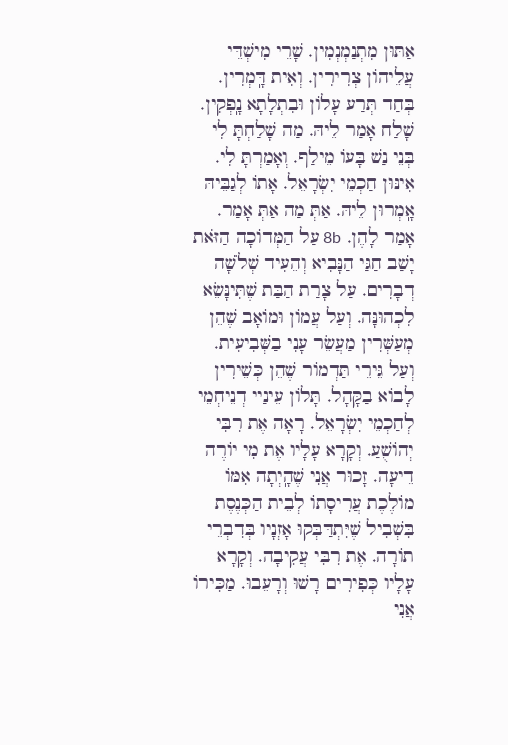אַתּוּן מִתְנַמְנְמִין. שָׁרֵי מִישְׁדֵּי עֲלֵיהוֹן צְרִירִין. וְאִית דָּֽמְרִין. בְּחַד תְּרַע עָלוֹן וּבִתְלָתָא נָֽפְקִין. שָׁלַח אָמַר לֵיהּ. מַה שָׁלַחְתָּ לִי בְּנֵי נַשׁ בָּעוֹ מֵילַף. וְאָמַרְתָּ לִי. אִינּוּן חַכְמֵי יִשְׂרָאֵל. אָתוֹ לְגַבֵּיהּ אָֽמְרוּן לֵיהּ. אַתְּ מַה אַתְּ אָמַר. אָמַר לָהֶן. 8b עַל הַמְּדוֹכָה הַזֹּאת יָשַׁב חַגַּי הַנָּבִיא וְהֵעִיד שְׁלֹשָׁה דְבָרִים. עַל צָרַת הַבַּת שֶׁתִּינָּשֵׂא לִכְהוּנָּה. וְעַל עֲמוֹן וּמוֹאָב שֶׁהֵן מְעַשְּׁרִין מַעֲשֵׂר עָנִי בַשְּׁבִיעִית. וְעַל גֵּירֵי תַּדְמוֹר שֶׁהֵן כְּשֵׁירִין לָבוֹא בַקָּהָל. תָּלוֹן עֵינַיי דְנֵיחְמֵי לְחַכְמֵי יִשְׂרָאֵל. רָאָה אֶת רִבִּי יְהוֹשֻׁעַ. וְקָרָא עָלָיו אֶת מִי יוֹרֶה דֵיעָה. זָכוּר אֲנִי שֶׁהָֽיְתָה אִמּוֹ מוֹלֶכֶת עֲרִיסָתוֹ לְבֵית הַכְּנֶסֶת בִּשְׁבִיל שֶׁיִּתְדַּבְּקוּ אָזְנָיו בְּדִבְרֵי תוֹרָה. אֶת רִבִּי עֲקִיבָה. וְקָרָא עָלָיו כְּפִירִים רָשׁוּ וְרָעֵבוּ. מַכִּירוֹ אֲנִי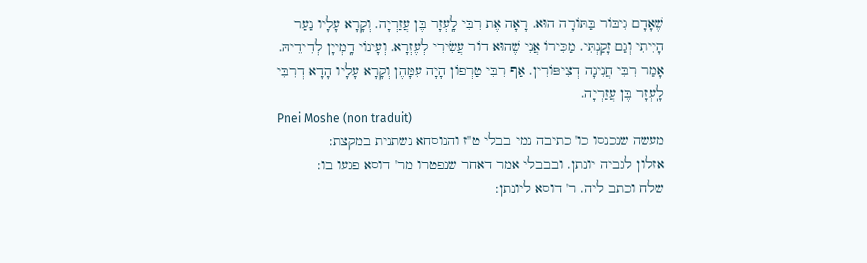שֶׁאָדָם גִיבּוֹר בַּתּוֹרָה הוּא. רָאָה אֶת רִבִּי לָֽעְזָר בֶּן עֲזַרְיָה. וְקָרָא עָלָיו נַעַר הָיִיתִי וְגַם זָקַנְתִּי. מַכִּירוֹ אֲנִי שֶׁהוּא דוֹר עֲשִׂירִי לְעֶזְרָא. וְעָינוֹי דָֽמְייָן לְדִידֵיהּ. אָמַר רִבִּי חֲנִינָה דְצִיפּוֹרִין. אַף רִבִּי טַרְפוֹן הָיָה עִמָּהֶן וְקָרָא עָלָיו הָדָא דְרִבִּי לָֽעְזָר בֶּן עֲזַרְיָה.
Pnei Moshe (non traduit)
מעשה שנכנסו כו' כתיבה נמי בבלי ט''ז והנוסחא נשתנית במקצת:
אזלון לגביה יונתן. ובבבלי אמר דאחר שנפטרו מר' דוסא פגעו בו:
שלח וכתב ליה. ר' דוסא ליונתן: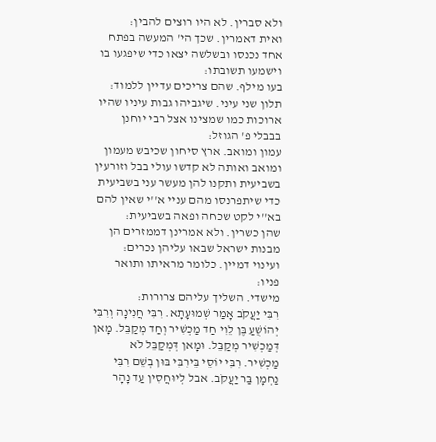ולא סברין. לא היו רוצים להבין:
ואית דאמרין. שכך הי' המעשה בפתח אחד נכנסו ובשלשה יצאו כדי שיפגעו בו וישמעו תשובתו:
בעו מילף. שהם צריכים עדיין ללמוד:
תלון שני עיני. שיגביהו גבות עיניו שהיו ארוכות כמו שמצינו אצל רבי יוחנן בבבלי פ' הגוזל:
עמון ומואב. ארץ סיחון שכיבש מעמון ומואב ואותה לא קדשו עולי בבל וזורעין בשביעית ותקנו להן מעשר עני בשביעית כדי שיתפרנסו מהם עניי א''י שאין להם בא''י לקט שכחה ופאה בשביעית:
שהן כשרין. ולא אמרינן דממזרים הן מבנות ישראל שבאו עליהן נכרים:
ועינוי דמיין. כלומר מראיתו ותואר פניו:
מישדי. השליך עליהם צרורות:
רִבִּי יַעֲקֹב אָמַר שְׁמוּעָתָא. רִבִּי חֲנִינָה וְרִבִּי יְהוֹשֻׁעַ בֶּן לֵוִי חַד מַכְשִׁיר וְחַד מְקַבֵּל. מָאן דְּמַכְשִׁיר מְקַבֵּל. וּמָאן דְּמְקַבֵּל לֹא מַכְשִׁיר. רִבִּי יוֹסֵי בֵּירִבִּי בּוּן בְשֵׁם רִבִּי נַחְמָן בַּר יַעֲקֹב. אבל לְיוּחֲסִין עַד נָהָר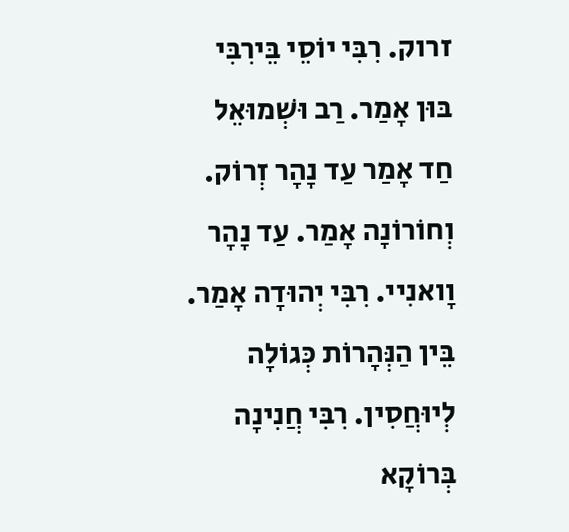זרוק. רִבִּי יוֹסֵי בֵּירִבִּי בּוּן אָמַר. רַב וּשְׁמוּאֵל חַד אָמַר עַד נָהָר זְרוֹק. וְחוֹרוֹנָה אָמַר. עַד נָהָר וָואנִיי. רִבִּי יְהוּדָה אָמַר. בֵּין הַנְּהָרוֹת כְּגוֹלָה לְיוּחֲסִין. רִבִּי חֲנִינָה בְּרוֹקָא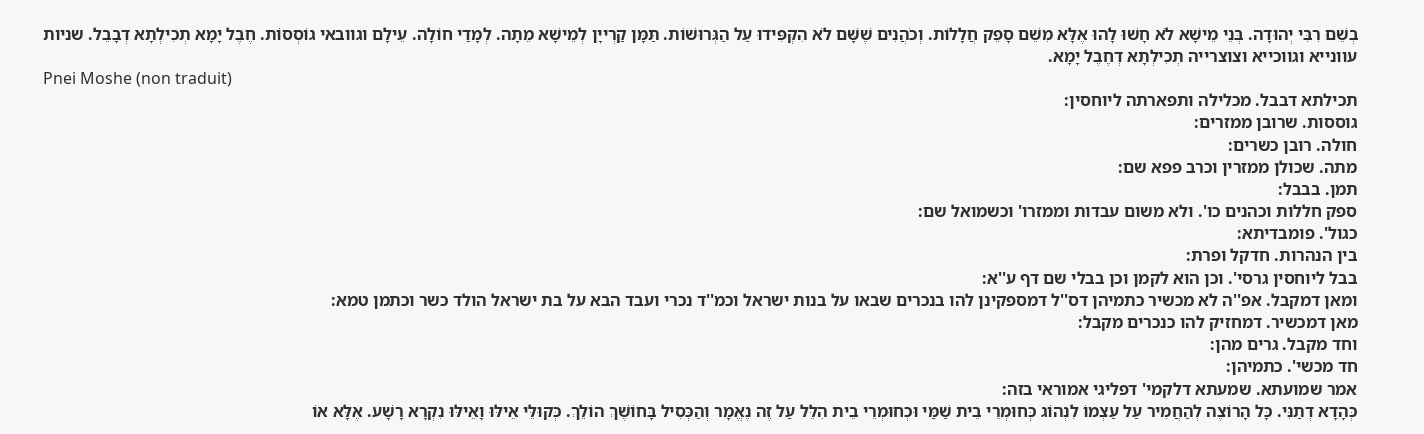בְשֵׁם רִבִּי יְהוּדָה. בְּנֵי מֵישָׁא לֹא חָשׁוּ לָהוּ אֶלָּא מִשֵׁם סָפֵק חֲלָלוֹת. וְכֹהֲנִים שֶׁשָּׁם לֹא הִקְפִּידוּ עַל הַגְּרוּשׁוֹת. תַּמָּן קַרְייָן לְמֵישָׁא מֵתָה. לְמָדַי חוֹלָה. עֵילָם וגוובאי גוֹסְסוֹת. חֶבֶל יָמָא תְכִילְתָא דְבָבֵל. שניות עוונייא וגווכייא וצוצרייה תְכִילְתָא דְחֶבֶל יָמָא.
Pnei Moshe (non traduit)
תכילתא דבבל. מכלילה ותפארתה ליוחסין:
גוססות. שרובן ממזרים:
חולה. רובן כשרים:
מתה. שכולן ממזרין וכרב פפא שם:
תמן. בבבל:
ספק חללות וכהנים כו'. ולא משום עבדות וממזרו' וכשמואל שם:
כגול'. פומבדיתא:
בין הנהרות. חדקל ופרת:
בבל ליוחסין גרסי'. וכן הוא לקמן וכן בבלי שם דף ע''א:
ומאן דמקבל. אפ''ה לא מכשיר כתמיהן דס''ל דמספקינן להו בנכרים שבאו על בנות ישראל וכמ''ד נכרי ועבד הבא על בת ישראל הולד כשר וכתמן טמא:
מאן דמכשיר. דמחזיק להו כנכרים מקבל:
וחד מקבל. גרים מהן:
חד מכשי'. כתמיהן:
אמר שמועתא. שמעתא דלקמי' דפליגי אמוראי בזה:
כְּהָדָא דְתַנִּי. כָּל הָרוֹצֶה לְהַחֲמִיר עַל עַצְמוֹ לִנְהוֹג כְּחוּמְרֵי בֵית שַׁמַּי וּכְחוּמְרֵי בֵית הִלֵּל עַל זֶה נֶאֱמָר וְהַכְּסִיל בָּחוֹשֶׁךְ הוֹלֵךְ. כְּקוּלֵּי אֵילּוּ וָאֵילּוּ נִקְרָא רָשָׁע. אֶלָּא אוֹ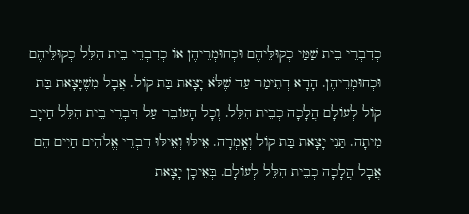כְדִבְרֵי בֵית שַׁמַּי כְקוּלֵּיהֶם וּכְחוּמְרֵיהֶן אוֹ כְדִבְרֵי בֵית הִלֵּל כְקוּלֵּיהֶם וּכְחוּמְרֵיהֶן. הָדָא דְתֵימַר עַד שֶׁלֹּא יָצָאת בַּת קוֹל. אֲבָל מִשֶׁיָּצָאת בַּת קוֹל לְעוֹלָם הֲלָכָה כְבֵית הִלֵּל. וְכָל הָעוֹבֵר עַל דִּבְרֵי בֵית הִלֵּל חַייָב מִיתָה. תַּנִי יָצָאת בַּת קוֹל וְאָֽמְרָה. אֵילּוּ וְאֵילּוּ דִבְרֵי אֱלֹהִים חַיִים הֵם אֲבָל הֲלָכָה כְבֵית הִלֵּל לְעוֹלָם. בְּאֵיכָן יָצָאת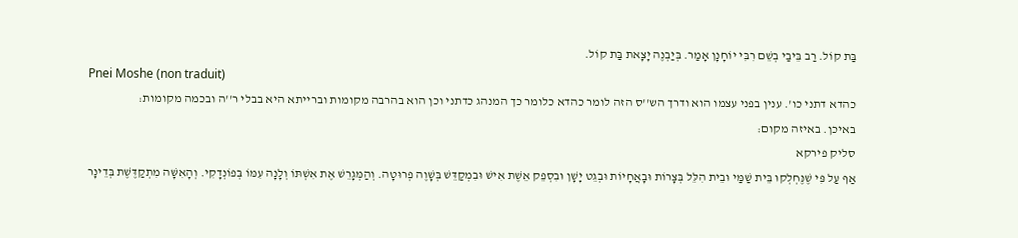בַּת קוֹל. רַב בֵּיבַי בְשֵׁם רִבִּי יוֹחָנָן אָמַר. בְּיַבְנֶה יָצָאת בַּת קוֹל.
Pnei Moshe (non traduit)
כהדא דתני כו'. ענין בפני עצמו הוא ודרך הש''ס הזה לומר כהדא כלומר כך המנהג כדתני וכן הוא בהרבה מקומות וברייתא היא בבלי ר''ה ובכמה מקומות:
באיכן. באיזה מקום:
סליק פירקא
אַף עַל פִּי שֶׁנֶּחְלְקוּ בֵּית שַׁמַּי וּבֵית הִלֵּל בְּצָרוֹת וּבָאֲחָיוֹת וּבְגֵט יָשָׁן וּבִסְפֵק אֵשֶׁת אִישׁ וּבִמְקַדֵּשׁ בְּשָׁוֶה פְרוּטָה. וְהַמְּגָרֵשׁ אֶת אִשְׁתּוֹ וְלָנָה עִמּוֹ בְּפוֹנְדָקִי. וְהָאִשָּׁה מִתְקַדֶּשֶׁת בְּדֵינָר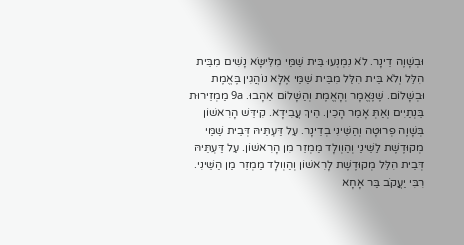וּבְשָׁוֶה דֵינָר. לֹא נִמְנְעוּ בֵּית שַׁמַּי מִלִּישָּׂא נָשִׁים מִבֵּית הִלֵּל וְלֹא בֵּית הִלֵּל מִבֵּית שַׁמַּי אֶלָּא נוֹהֲגִין בֶּאֱמֶת וּבְשָׁלוֹם. שֶׁנֶּאֱמָר וְהָאֱמֶת וְהַשָּׁלוֹם אֵהָבוּ. 9a מַמְזֵירוּת בֵּנְתַיִים וְאַתְּ אָמַר הָכֵין. הֵיךְ עֲבִידָא. קִידֵּשׁ הָרִאשׁוֹן בְּשָׁוֶה פְרוּטָה וְהַשֵּׁינִי בְדֵינָר. עַל דַּעְתֵּיהּ דְּבֵית שַׁמַּי מְקוּדֶשֶׁת לַשֵּׁינַי וְהַוְולָד מַמְזֵר מִן הָרִאשׁוֹן. עַל דַּעְתֵּיהּ דְּבֵית הִלֵּל מְקוּדֶשֶׁת לָרִאשׁוֹן וְהַוְולָד מַמְזֵר מַן הַשֵּׁינִי. רִבִּי יַעֲקֹב בַּר אָחָא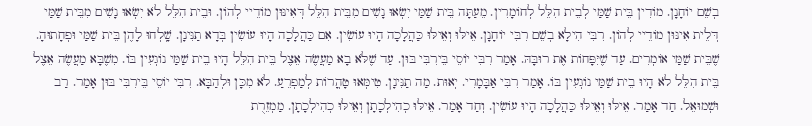בְשֵׁם יוֹחָנָן. מוֹדִין בֵּית שַׁמַּי לְבֵית הִלֵּל לְחוֹמָרִין. מֵעַתָּה בֵּית שַׁמַּי יִשְׂאוּ נָשִׁים מִבֵּית הִלֵּל דְּאִינּוּן מוֹדֵיי לְהוֹן. וּבֵית הִלֵּל לֹא יִשְׂאוּ נָשִׁים מִבֵּית שַׁמַּי דְּלֵית אִינּוּן מוֹדֵיי לְהוֹן. רִבִּי הִילָא בְשֵׁם רִבִּי יוֹחָנָן. אֵילּוּ וְאֵילּוּ כַּהֲלָכָה הָיוּ עוֹשִׂין. אִם כַּהֲלָכָה הָיוּ עוֹשִׂין בְּדָא תַנִּינָן. שָֽׁלְחוּ לָהֶן בֵּית שַׁמַּי וּפְחָתוּהָ. שֶׁבֵּית שַׁמַּי אוֹמְרִים. עַד שֶׁיִּפָּחוֹת אֶת רוּבָּהּ. אָמַר רִבִּי יוֹסֵי בֵּירִבִּי בּוּן. עַד שֶׁלֹּא בָא מַעֲשֶׂה אֵצֶל בֵּית הִלֵּל הָיוּ בֵית שַׁמַּי נוֹגְעִין בּוֹ. מִשֶׁבָּא מַעֲשֶׂה אֵצֶל בֵּית הִלֵּל לֹא הָיוּ בֵית שַׁמַּי נוֹגְעִין בּוֹ. אָמַר רִבִּי אַבָּמָרִי. יְאוּת. מַה תַנִּינָן. טִימְּאוּ טָהֳרוֹת לְמַפְרֵעַ. לֹא מִכָּן וּלְהַבָּא. רִבִּי יוֹסֵי בֵּירִבִּי בּוּן אָמַר. רַב וּשְׁמוּאֵל. חַד אָמַר. אֵילּוּ וְאֵילּוּ כַּהֲלָכָה הָיוּ עוֹשִׂין. וְחַד אָמַר. אֵילּוּ כְהִילְכָתָן וְאֵילּוּ כְהִילְכָתָן. מַמְזֵרֻת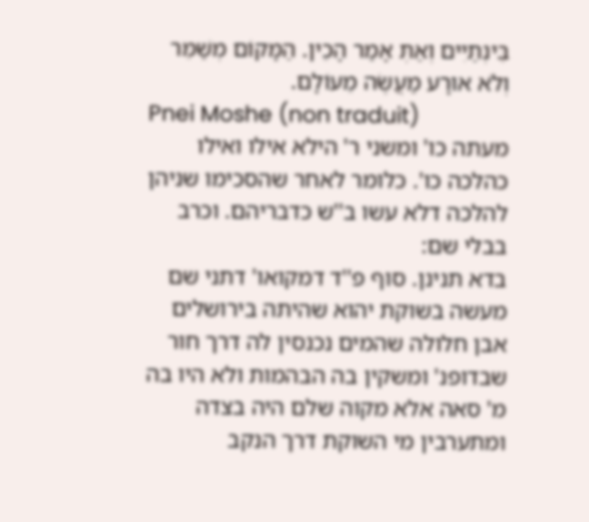בֵּינְתַיִים וְאַתְּ אָמַר הָכֵין. הַמָּקוֹם מְשַׁמֵּר וְלֹא אוּרָע מַעֲשֶׂה מֵעוֹלָם.
Pnei Moshe (non traduit)
מעתה כו' ומשני ר' הילא אילו ואילו כהלכה כו'. כלומר לאחר שהסכימו שניהן להלכה דלא עשו ב''ש כדבריהם. וכרב בבלי שם:
בדא תנינן. סוף פ''ד דמקואו' דתני שם מעשה בשוקת יהוא שהיתה בירושלים אבן חלולה שהמים נכנסין לה דרך חור שבדופנ' ומשקין בה הבהמות ולא היו בה מ' סאה אלא מקוה שלם היה בצדה ומתערבין מי השוקת דרך הנקב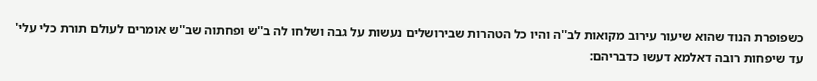כשפופרת הנוד שהוא שיעור עירוב מקואות לב''ה והיו כל הטהרות שבירושלים נעשות על גבה ושלחו לה ב''ש ופחתוה שב''ש אומרים לעולם תורת כלי עלי' עד שיפחות רובה דאלמא דעשו כדבריהם: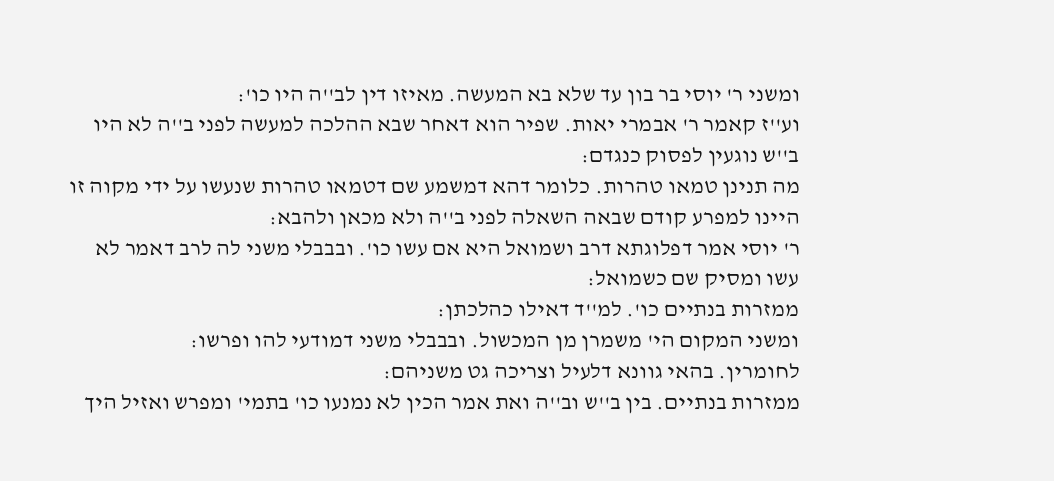ומשני ר' יוסי בר בון עד שלא בא המעשה. מאיזו דין לב''ה היו כו':
וע''ז קאמר ר' אבמרי יאות. שפיר הוא דאחר שבא ההלכה למעשה לפני ב''ה לא היו ב''ש נוגעין לפסוק כנגדם:
מה תנינן טמאו טהרות. כלומר דהא דמשמע שם דטמאו טהרות שנעשו על ידי מקוה זו היינו למפרע קודם שבאה השאלה לפני ב''ה ולא מכאן ולהבא:
ר' יוסי אמר דפלוגתא דרב ושמואל היא אם עשו כו'. ובבבלי משני לה לרב דאמר לא עשו ומסיק שם כשמואל:
ממזרות בנתיים כו'. למ''ד דאילו כהלכתן:
ומשני המקום הי' משמרן מן המכשול. ובבבלי משני דמודעי להו ופרשו:
לחומרין. בהאי גוונא דלעיל וצריכה גט משניהם:
ממזרות בנתיים. בין ב''ש וב''ה ואת אמר הכין לא נמנעו כו' בתמי' ומפרש ואזיל היך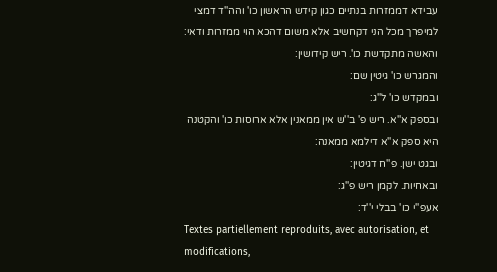עבידא דממזרות בנתיים כגון קידש הראשון כו' והה''ד דמצי למיפרך מכל הני דקחשיב אלא משום דהכא הוי ממזרות ודאי:
והאשה מתקדשת כו'. ריש קידושין:
והמגרש כו' גיטין שם:
ובמקדש כו' ל''ג:
ובספק א''א. ריש פ' ב''ש אין ממאנין אלא ארוסות כו' והקטנה היא ספק א''א דילמא ממאנה:
ובגט ישן. פ''ח דגיטין:
ובאחיות. לקמן ריש פ''ג:
אעפ''י כו' בבלי י''ד:
Textes partiellement reproduits, avec autorisation, et modifications,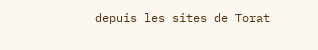depuis les sites de Torat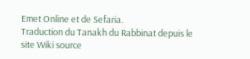Emet Online et de Sefaria.
Traduction du Tanakh du Rabbinat depuis le site Wiki source